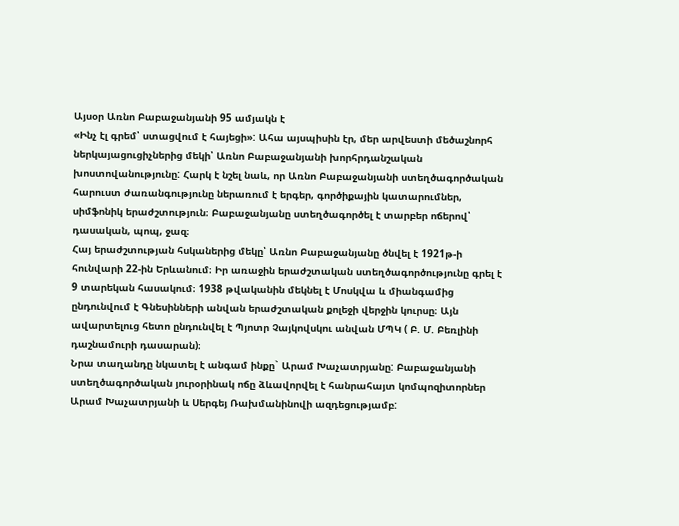Այսօր Առնո Բաբաջանյանի 95 ամյակն է
«Ինչ էլ գրեմ՝ ստացվում է հայեցի»: Ահա այսպիսին էր, մեր արվեստի մեծաշնորհ ներկայացուցիչներից մեկի՝ Առնո Բաբաջանյանի խորհրդանշական խոստովանությունը: Հարկ է նշել նաև, որ Առնո Բաբաջանյանի ստեղծագործական հարուստ ժառանգությունը ներառում է երգեր, գործիքային կատարումներ, սիմֆոնիկ երաժշտություն։ Բաբաջանյանը ստեղծագործել է տարբեր ոճերով՝ դասական, պոպ, ջազ։
Հայ երաժշտության հսկաներից մեկը՝ Առնո Բաբաջանյանը ծնվել է 1921թ-ի հունվարի 22-ին Երևանում։ Իր առաջին երաժշտական ստեղծագործությունը գրել է 9 տարեկան հասակում։ 1938 թվականին մեկնել է Մոսկվա և միանգամից ընդունվում է Գնեսինների անվան երաժշտական քոլեջի վերջին կուրսը։ Այն ավարտելուց հետո ընդունվել է Պյոտր Չայկովսկու անվան ՄՊԿ ( Բ. Մ. Բեռլինի դաշնամուրի դասարան)։
Նրա տաղանդը նկատել է անգամ ինքը` Արամ Խաչատրյանը: Բաբաջանյանի ստեղծագործական յուրօրինակ ոճը ձևավորվել է հանրահայտ կոմպոզիտորներ Արամ Խաչատրյանի և Սերգեյ Ռախմանինովի ազդեցությամբ: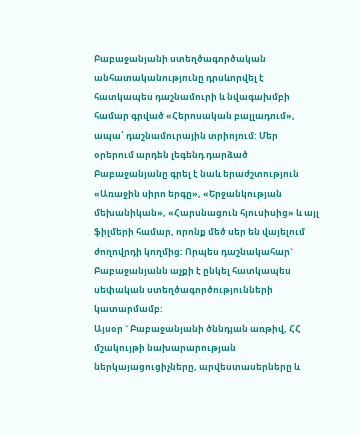Բաբաջանյանի ստեղծագործական անհատականությունը դրսևորվել է հատկապես դաշնամուրի և նվագախմբի համար գրված «Հերոսական բալլադում», ապա՝ դաշնամուրային տրիոյում: Մեր օրերում արդեն լեգենդ դարձած Բաբաջանյանը գրել է նաև երաժշտություն «Առաջին սիրո երգը», «Երջանկության մեխանիկան», «Հարսնացուն հյուսիսից» և այլ ֆիլմերի համար, որոնք մեծ սեր են վայելում ժողովրդի կողմից: Որպես դաշնակահար` Բաբաջանյանն աչքի է ընկել հատկապես սեփական ստեղծագործությունների կատարմամբ:
Այսօր ` Բաբաջանյանի ծննդյան առթիվ, ՀՀ մշակույթի նախարարության ներկայացուցիչները, արվեստասերները և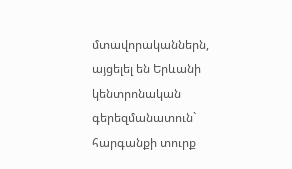մտավորականներն, այցելել են Երևանի կենտրոնական գերեզմանատուն` հարգանքի տուրք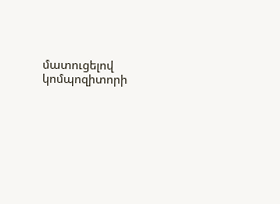մատուցելով կոմպոզիտորի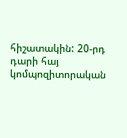հիշատակին: 20-րդ դարի հայ կոմպոզիտորական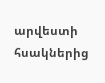արվեստի հսակներից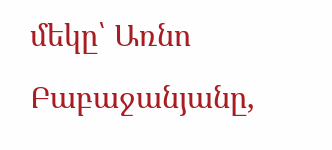մեկը՝ Առնո Բաբաջանյանը,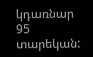կդառնար 95 տարեկան: